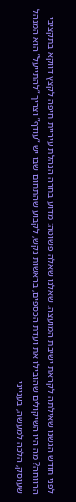לפני חודש הגשנו שאילתה לקראת ישיבת המועצה. שאלנו שאלה פשוטה: מדוע בחרה הנהלת עיריית חיפה לקצץ דווקא בתקציבי הרווחה? מה היו השיקולים שהובילו את ועדת הכספים, בראשות נקש, לקבוע שהתחום שבו יש “עודף” וצריך “להתייעל” הוא המנהל שעוסק, הלכה למעשה, בענייני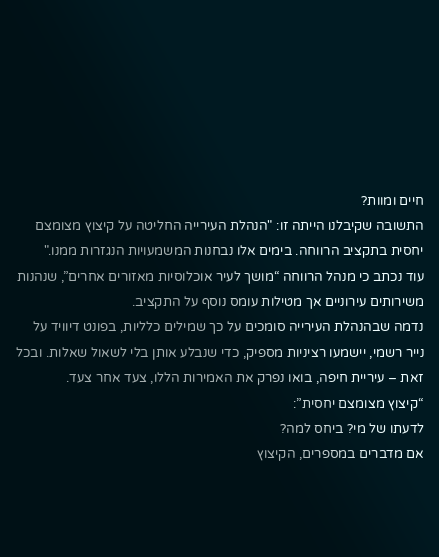חיים ומוות?
התשובה שקיבלנו הייתה זו: "הנהלת העירייה החליטה על קיצוץ מצומצם יחסית בתקציב הרווחה. בימים אלו נבחנות המשמעויות הנגזרות ממנו."
עוד נכתב כי מנהל הרווחה “מושך לעיר אוכלוסיות מאזורים אחרים”, שנהנות משירותים עירוניים אך מטילות עומס נוסף על התקציב.
נדמה שבהנהלת העירייה סומכים על כך שמילים כלליות, בפונט דיוויד על נייר רשמי, יישמעו רציניות מספיק, כדי שנבלע אותן בלי לשאול שאלות. ובכל זאת – עיריית חיפה, בואו נפרק את האמירות הללו, צעד אחר צעד.
“קיצוץ מצומצם יחסית”:
לדעתו של מי? ביחס למה?
אם מדברים במספרים, הקיצוץ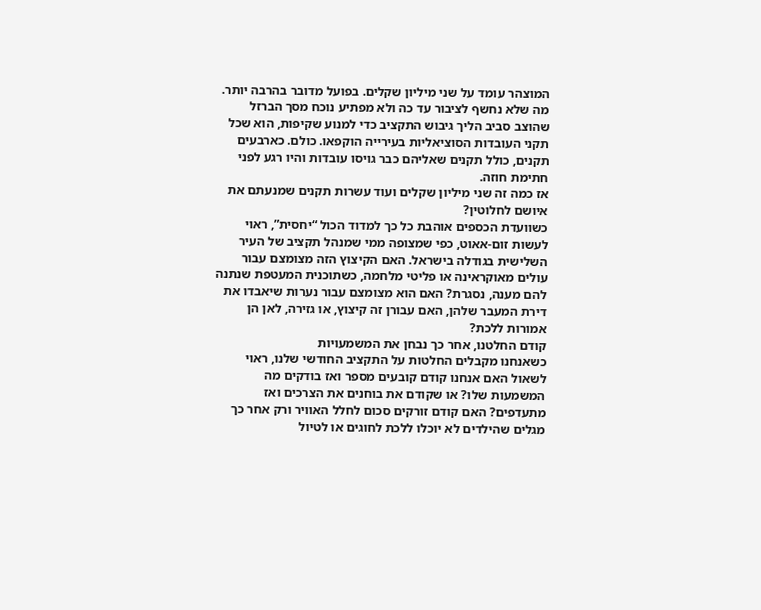המוצהר עומד על שני מיליון שקלים. בפועל מדובר בהרבה יותר. מה שלא נחשף לציבור עד כה ולא מפתיע נוכח מסך הברזל שהוצב סביב הליך גיבוש התקציב כדי למנוע שקיפות, הוא שכל תקני העובדות הסוציאליות בעירייה הוקפאו. כולם. כארבעים תקנים, כולל תקנים שאליהם כבר גויסו עובדות והיו רגע לפני חתימת חוזה.
אז כמה זה שני מיליון שקלים ועוד עשרות תקנים שמנעתם את איושם לחלוטין?
כשוועדת הכספים אוהבת כל כך למדוד הכול “יחסית”, ראוי לעשות זום-אאוט, כפי שמצופה ממי שמנהל תקציב של העיר השלישית בגודלה בישראל. האם הקיצוץ הזה מצומצם עבור עולים מאוקראינה או פליטי מלחמה, כשתוכנית המעטפת שנתנה להם מענה, נסגרת? האם הוא מצומצם עבור נערות שיאבדו את דירת המעבר שלהן, האם עבורן זה קיצוץ, או גזירה, לאן הן אמורות ללכת?
קודם החלטנו, אחר כך נבחן את המשמעויות
כשאנחנו מקבלים החלטות על התקציב החודשי שלנו, ראוי לשאול האם אנחנו קודם קובעים מספר ואז בודקים מה המשמעות שלו? או שקודם את בוחנים את הצרכים ואז מתעדפים? האם קודם זורקים סכום לחלל האוויר ורק אחר כך מגלים שהילדים לא יוכלו ללכת לחוגים או לטיול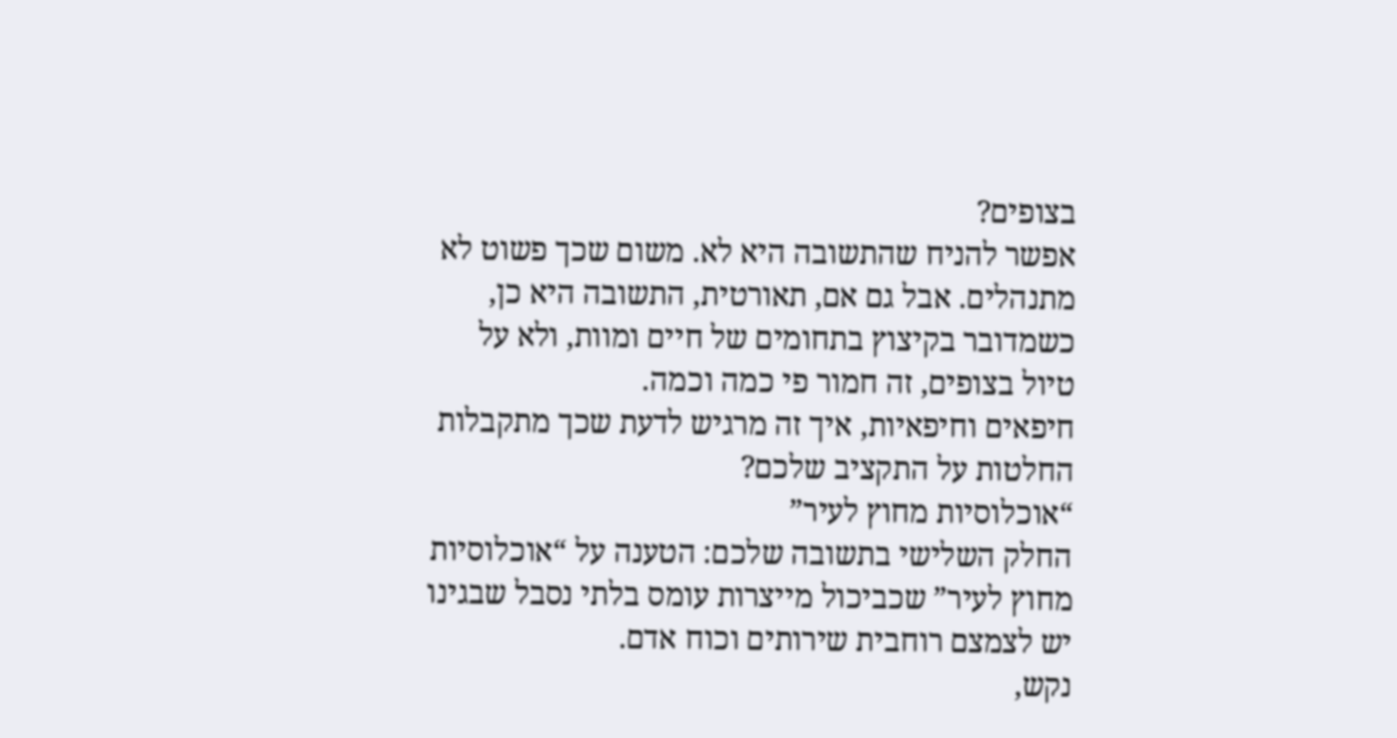בצופים?
אפשר להניח שהתשובה היא לא. משום שכך פשוט לא מתנהלים. אבל גם אם, תאורטית, התשובה היא כן, כשמדובר בקיצוץ בתחומים של חיים ומוות, ולא על טיול בצופים, זה חמור פי כמה וכמה.
חיפאים וחיפאיות, איך זה מרגיש לדעת שכך מתקבלות החלטות על התקציב שלכם?
“אוכלוסיות מחוץ לעיר”
החלק השלישי בתשובה שלכם: הטענה על “אוכלוסיות מחוץ לעיר” שכביכול מייצרות עומס בלתי נסבל שבגינו יש לצמצם רוחבית שירותים וכוח אדם.
נקש,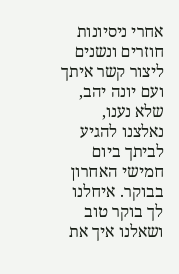אחרי ניסיונות חוזרים ונשנים ליצור קשר איתך ועם יונה יהב, שלא נענו, נאלצנו להגיע לביתך ביום חמישי האחרון בבוקר. איחלנו לך בוקר טוב ושאלנו איך את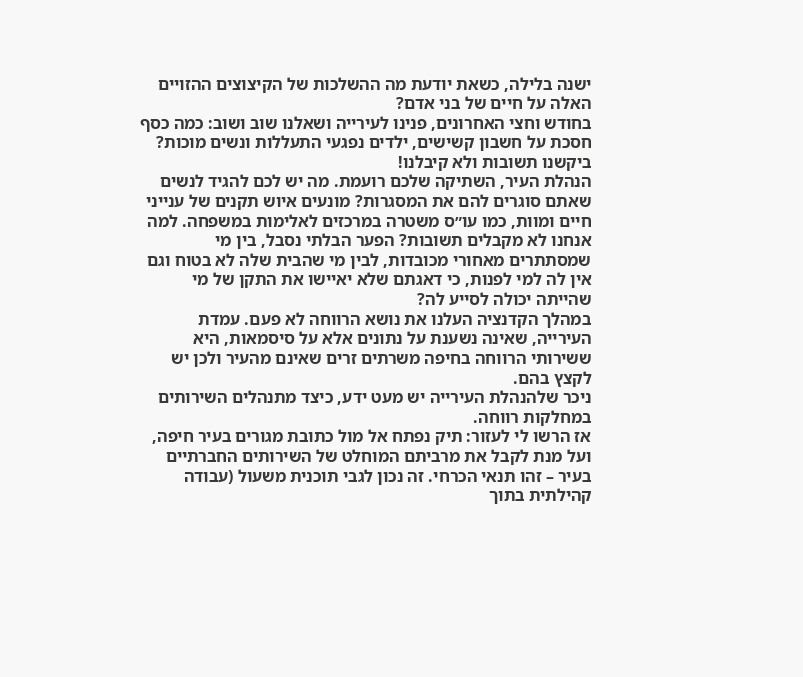ישנה בלילה, כשאת יודעת מה ההשלכות של הקיצוצים ההזויים האלה על חיים של בני אדם?
בחודש וחצי האחרונים, פנינו לעירייה ושאלנו שוב ושוב: כמה כסף חסכת על חשבון קשישים, ילדים נפגעי התעללות ונשים מוכות? ביקשנו תשובות ולא קיבלנו!
הנהלת העיר, השתיקה שלכם רועמת. מה יש לכם להגיד לנשים שאתם סוגרים להם את המסגרות? מונעים איוש תקנים של ענייני חיים ומוות, כמו עו״ס משטרה במרכזים לאלימות במשפחה. למה אנחנו לא מקבלים תשובות? הפער הבלתי נסבל, בין מי שמסתתרים מאחורי מכובדות, לבין מי שהבית שלה לא בטוח וגם אין לה למי לפנות, כי דאגתם שלא יאיישו את התקן של מי שהייתה יכולה לסייע לה?
במהלך הקדנציה העלנו את נושא הרווחה לא פעם. עמדת העירייה, שאינה נשענת על נתונים אלא על סיסמאות, היא ששירותי הרווחה בחיפה משרתים זרים שאינם מהעיר ולכן יש לקצץ בהם.
ניכר שלהנהלת העירייה יש מעט ידע, כיצד מתנהלים השירותים במחלקות רווחה.
אז הרשו לי לעזור: תיק נפתח אל מול כתובת מגורים בעיר חיפה, ועל מנת לקבל את מרביתם המוחלט של השירותים החברתיים בעיר – זהו תנאי הכרחי. זה נכון לגבי תוכנית משעול (עבודה קהילתית בתוך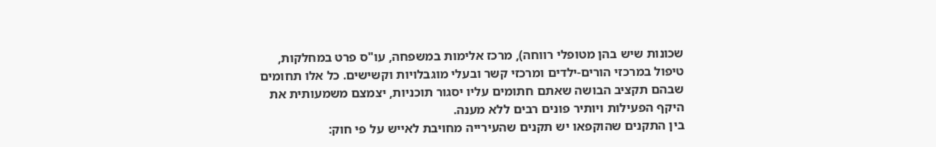שכונות שיש בהן מטופלי רווחה), מרכז אלימות במשפחה, עו"ס פרט במחלקות, טיפול במרכזי הורים-ילדים ומרכזי קשר ובעלי מוגבלויות וקשישים. כל אלו תחומים שבהם תקציב הבושה שאתם חתומים עליו יסגור תוכניות, יצמצם משמעותית את היקף הפעילות ויותיר פונים רבים ללא מענה.
בין התקנים שהוקפאו יש תקנים שהעירייה מחויבת לאייש על פי חוק: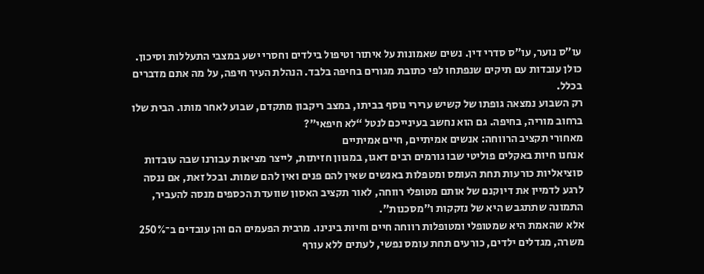עו״ס נוער, עו״ס סדרי דין. נשים שאמונות על איתור וטיפול בילדים וחסרי ישע במצבי התעללות וסיכון. כולן עובדות עם תיקים שנפתחו לפי כתובת מגורים בחיפה בלבד. הנהלת העיר חיפה, על מה אתם מדברים בכלל.
רק השבוע נמצאה גופתו של קשיש ערירי נוסף בביתו, במצב ריקבון מתקדם, שבוע לאחר מותו. הבית שלו ברחוב מוריה, בחיפה. גם הוא נחשב בעינייכם לנטל “לא חיפאי”?
מאחורי תקציב הרווחה: אנשים אמיתיים, חיים אמיתיים
אנחנו חיות באקלים פוליטי שבו גורמים רבים דאגו, במגוון חזיתות, לייצר מציאות עבורנו שבה עובדות סוציאליות כורעות תחת העומס ומטפלות באנשים שאין להם פנים ואין להם שמות. ובכל זאת, אם ננסה לרגע לדמיין את דיוקנם של אותם מטופלי רווחה, לאור תקציב האסון שוועדת הכספים מנסה להעביר, התמונה שתתגבש היא של נזקקות ו"מסכנות".
אלא שהאמת היא שמטופלי ומטופלות רווחה חיים וחיות בינינו. מרבית הפעמים הם והן עובדים ב־250% משרה, מגדלים ילדים, כורעים תחת עומס נפשי, לעתים ללא עורף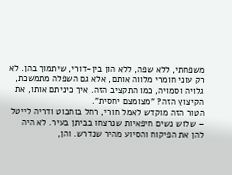משפחתי, ללא שפה, ללא הון בין-דורי, שיתמוך בהן. לא רק עוני חומרי מלווה אותם, אלא גם השפלה מתמשכת, גלויה וסמויה, כמו התקציב הזה. איך כיניתם אותו, את הקיצוץ הזה? "מצומצם יחסית".
הטור הזה מוקדש לאמל חורי, רחל בוחבוט ודריה לייטל – שלוש נשים חיפאיות שנרצחו בביתן בעיר. לא היה להן את הפיקוח והסיוע מהיר שנדרש. והן,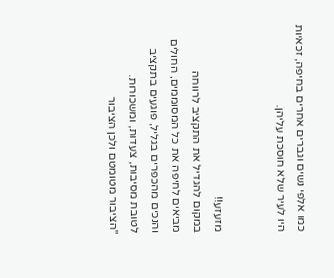כמו אלפי נשים וגברים אחרים בחיפה, זכאיות היו לעיר שלא חוסכת עליהן.


מזעזע!!
במקום להגדיל את התקציב לרווחה
מביאים לחיפה את כל המסוממים, החולים והנכים מהכפרים בגליל, פוגעים בתקציב לטובת מסיבות, צעדות, ומשכורות.
"הציבור מטומטם ולכן הציבור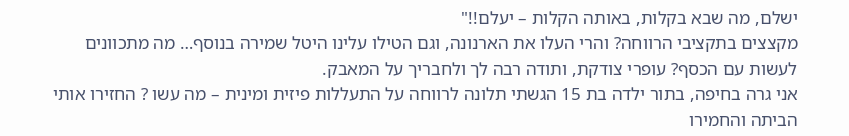ישלם, מה שבא בקלות, באותה הקלות – יעלם!!"
מקצצים בתקציבי הרווחה? והרי העלו את הארנונה, וגם הטילו עלינו היטל שמירה בנוסף… מה מתכוונים לעשות עם הכסף? עופרי צודקת, ותודה רבה לך ולחבריך על המאבק.
אני גרה בחיפה, בתור ילדה בת 15 הגשתי תלונה לרווחה על התעללות פיזית ומינית – מה עשו ? החזירו אותי הביתה והחמירו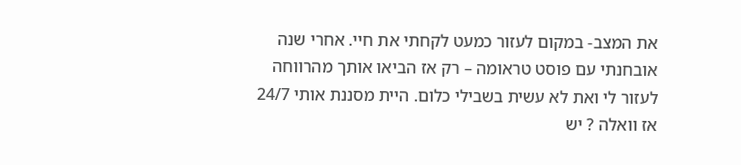את המצב- במקום לעזור כמעט לקחתי את חיי. אחרי שנה אובחנתי עם פוסט טראומה – רק אז הביאו אותך מהרווחה לעזור לי ואת לא עשית בשבילי כלום. היית מסננת אותי 24/7 אז וואלה ? יש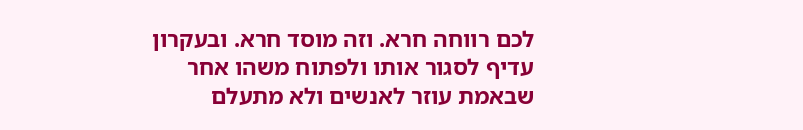לכם רווחה חרא. וזה מוסד חרא. ובעקרון עדיף לסגור אותו ולפתוח משהו אחר שבאמת עוזר לאנשים ולא מתעלם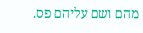מהם ושם עליהם פס.